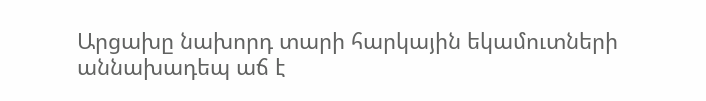Արցախը նախորդ տարի հարկային եկամուտների աննախադեպ աճ է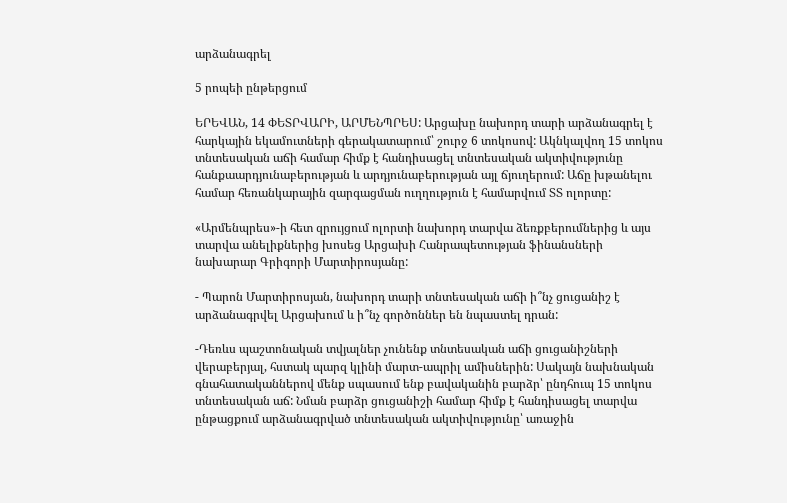արձանագրել

5 րոպեի ընթերցում

ԵՐԵՎԱՆ, 14 ՓԵՏՐՎԱՐԻ, ԱՐՄԵՆՊՐԵՍ: Արցախը նախորդ տարի արձանագրել է հարկային եկամուտների գերակատարում՝ շուրջ 6 տոկոսով: Ակնկալվող 15 տոկոս տնտեսական աճի համար հիմք է հանդիսացել տնտեսական ակտիվությունը հանքաարդյունաբերության և արդյունաբերության այլ ճյուղերում: Աճը խթանելու համար հեռանկարային զարգացման ուղղություն է համարվում ՏՏ ոլորտը:

«Արմենպրես»-ի հետ զրույցում ոլորտի նախորդ տարվա ձեռքբերումներից և այս տարվա անելիքներից խոսեց Արցախի Հանրապետության ֆինանսների նախարար Գրիգորի Մարտիրոսյանը:

- Պարոն Մարտիրոսյան, նախորդ տարի տնտեսական աճի ի՞նչ ցուցանիշ է արձանագրվել Արցախում և ի՞նչ գործոններ են նպաստել դրան:

-Դեռևս պաշտոնական տվյալներ չունենք տնտեսական աճի ցուցանիշների վերաբերյալ, հստակ պարզ կլինի մարտ-ապրիլ ամիսներին: Սակայն նախնական գնահատականներով մենք սպասում ենք բավականին բարձր՝ ընդհուպ 15 տոկոս տնտեսական աճ: Նման բարձր ցուցանիշի համար հիմք է հանդիսացել տարվա ընթացքում արձանագրված տնտեսական ակտիվությունը՝ առաջին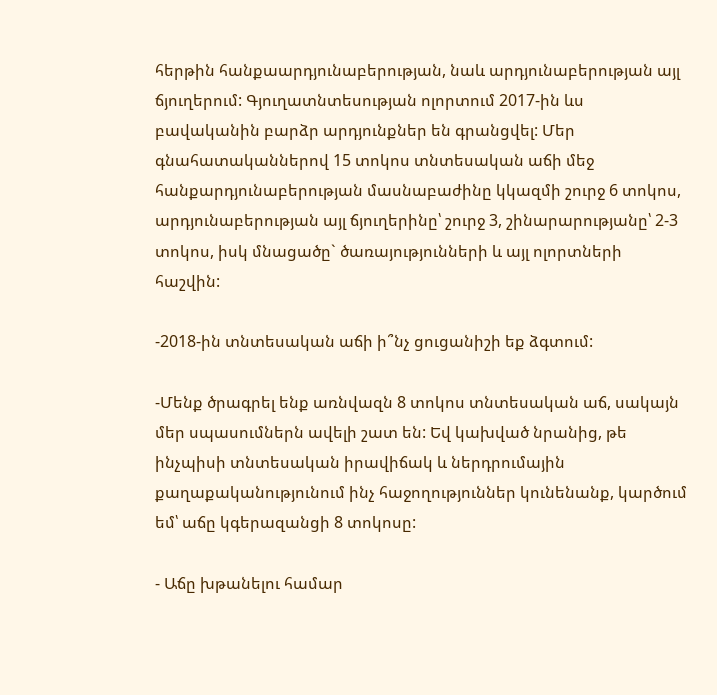հերթին հանքաարդյունաբերության, նաև արդյունաբերության այլ ճյուղերում: Գյուղատնտեսության ոլորտում 2017-ին ևս բավականին բարձր արդյունքներ են գրանցվել: Մեր գնահատականներով 15 տոկոս տնտեսական աճի մեջ հանքարդյունաբերության մասնաբաժինը կկազմի շուրջ 6 տոկոս, արդյունաբերության այլ ճյուղերինը՝ շուրջ 3, շինարարությանը՝ 2-3 տոկոս, իսկ մնացածը` ծառայությունների և այլ ոլորտների հաշվին:

-2018-ին տնտեսական աճի ի՞նչ ցուցանիշի եք ձգտում:

-Մենք ծրագրել ենք առնվազն 8 տոկոս տնտեսական աճ, սակայն մեր սպասումներն ավելի շատ են: Եվ կախված նրանից, թե ինչպիսի տնտեսական իրավիճակ և ներդրումային քաղաքականությունում ինչ հաջողություններ կունենանք, կարծում եմ՝ աճը կգերազանցի 8 տոկոսը:

- Աճը խթանելու համար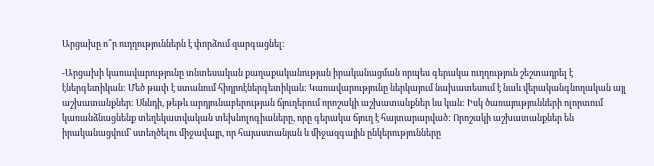Արցախը ո՞ր ուղղություններն է փորձում զարգացնել:

-Արցախի կառավարությունը տնտեսական քաղաքականության իրականացման որպես գերակա ուղղություն շեշտադրել է էներգետիկան: Մեծ թափ է ստանում հիդրոէներգետիկան: Կառավարությունը ներկայում նախատեսում է նաև վերականգնողական այլ աշխատանքներ: Սննդի, թեթև արդյունաբերության ճյուղերում որոշակի աշխատանքներ ևս կան: Իսկ ծառայությունների ոլորտում կառանձնացնենք տեղեկատվական տեխնոլոգիաները, որը գերակա ճյուղ է հայտարարված: Որոշակի աշխատանքներ են իրականացվում՝ ստեղծելու միջավայր, որ հայաստանյան և միջազգային ընկերությունները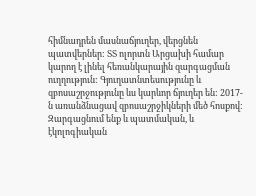հիմնադրեն մասնաճյուղեր, վերցնեն պատվերներ: ՏՏ ոլորտն Արցախի համար կարող է լինել հեռանկարային զարգացման ուղղություն: Գյուղատնտեսությունը և զբոսաշրջությունը ևս կարևոր ճյուղեր են: 2017-ն առանձնացավ զբոսաշրջիկների մեծ հոսքով: Զարգացնում ենք և պատմական, և էկոլոգիական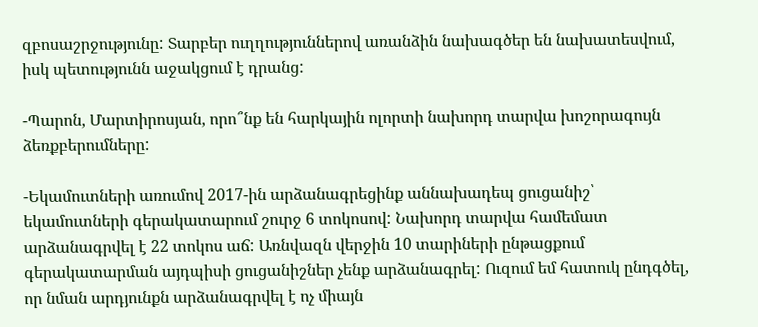զբոսաշրջությունը: Տարբեր ուղղություններով առանձին նախագծեր են նախատեսվում, իսկ պետությունն աջակցում է դրանց:

-Պարոն, Մարտիրոսյան, որո՞նք են հարկային ոլորտի նախորդ տարվա խոշորագույն ձեռքբերումները:

-Եկամուտների առումով 2017-ին արձանագրեցինք աննախադեպ ցուցանիշ՝ եկամուտների գերակատարում շուրջ 6 տոկոսով: Նախորդ տարվա համեմատ արձանագրվել է 22 տոկոս աճ: Առնվազն վերջին 10 տարիների ընթացքում գերակատարման այդպիսի ցուցանիշներ չենք արձանագրել: Ուզում եմ հատուկ ընդգծել, որ նման արդյունքն արձանագրվել է ոչ միայն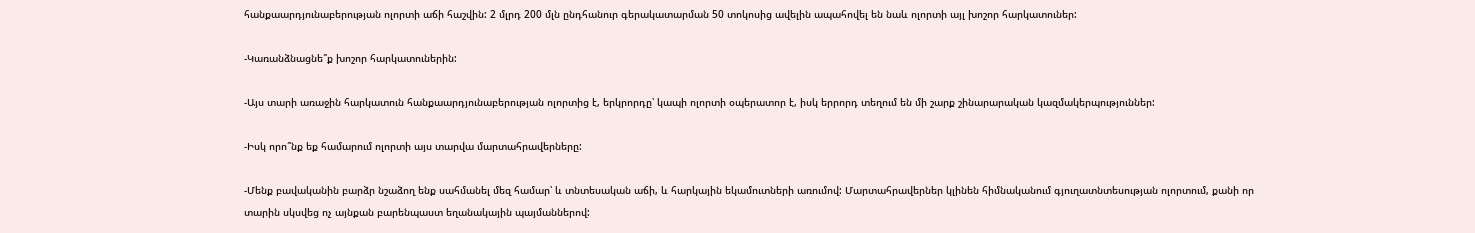հանքաարդյունաբերության ոլորտի աճի հաշվին: 2 մլրդ 200 մլն ընդհանուր գերակատարման 50 տոկոսից ավելին ապահովել են նաև ոլորտի այլ խոշոր հարկատուներ:

-Կառանձնացնե՞ք խոշոր հարկատուներին:

-Այս տարի առաջին հարկատուն հանքաարդյունաբերության ոլորտից է, երկրորդը՝ կապի ոլորտի օպերատոր է, իսկ երրորդ տեղում են մի շարք շինարարական կազմակերպություններ:

-Իսկ որո՞նք եք համարում ոլորտի այս տարվա մարտահրավերները:

-Մենք բավականին բարձր նշաձող ենք սահմանել մեզ համար՝ և տնտեսական աճի, և հարկային եկամուտների առումով: Մարտահրավերներ կլինեն հիմնականում գյուղատնտեսության ոլորտում, քանի որ տարին սկսվեց ոչ այնքան բարենպաստ եղանակային պայմաններով: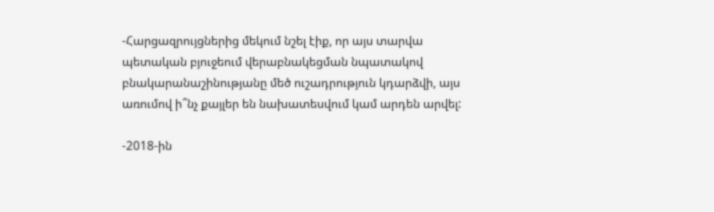-Հարցազրույցներից մեկում նշել էիք, որ այս տարվա պետական բյուջեում վերաբնակեցման նպատակով բնակարանաշինությանը մեծ ուշադրություն կդարձվի, այս առումով ի՞նչ քայլեր են նախատեսվում կամ արդեն արվել:

-2018-ին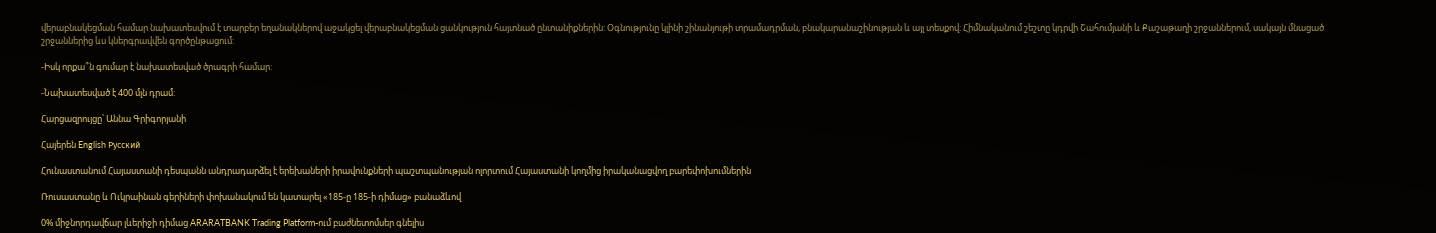վերաբնակեցման համար նախատեսվում է տարբեր եղանակներով աջակցել վերաբնակեցման ցանկություն հայտնած ընտանիքներին: Օգնությունը կլինի շինանյութի տրամադրման, բնակարանաշինության և այլ տեսքով: Հիմնականում շեշտը կդրվի Շահումյանի և Քաշաթաղի շրջաններում, սակայն մնացած շրջաններից ևս կներգրավվեն գործընթացում:

-Իսկ որքա՞ն գումար է նախատեսված ծրագրի համար:

-Նախատեսված է 400 մլն դրամ:

Հարցազրույցը՝ Աննա Գրիգորյանի

Հայերեն English Русский

Հունաստանում Հայաստանի դեսպանն անդրադարձել է երեխաների իրավունքների պաշտպանության ոլորտում Հայաստանի կողմից իրականացվող բարեփոխումներին

Ռուսաստանը և Ուկրաինան գերիների փոխանակում են կատարել «185-ը 185-ի դիմաց» բանաձևով

0% միջնորդավճար լևերիջի դիմաց ARARATBANK Trading Platform-ում բաժնետոմսեր գնելիս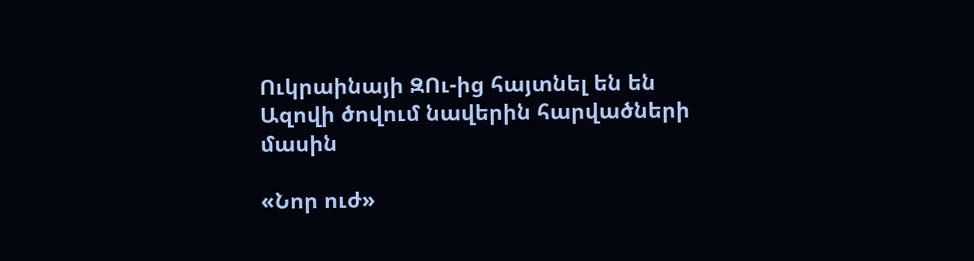Ուկրաինայի ԶՈւ-ից հայտնել են են Ազովի ծովում նավերին հարվածների մասին

«Նոր ուժ»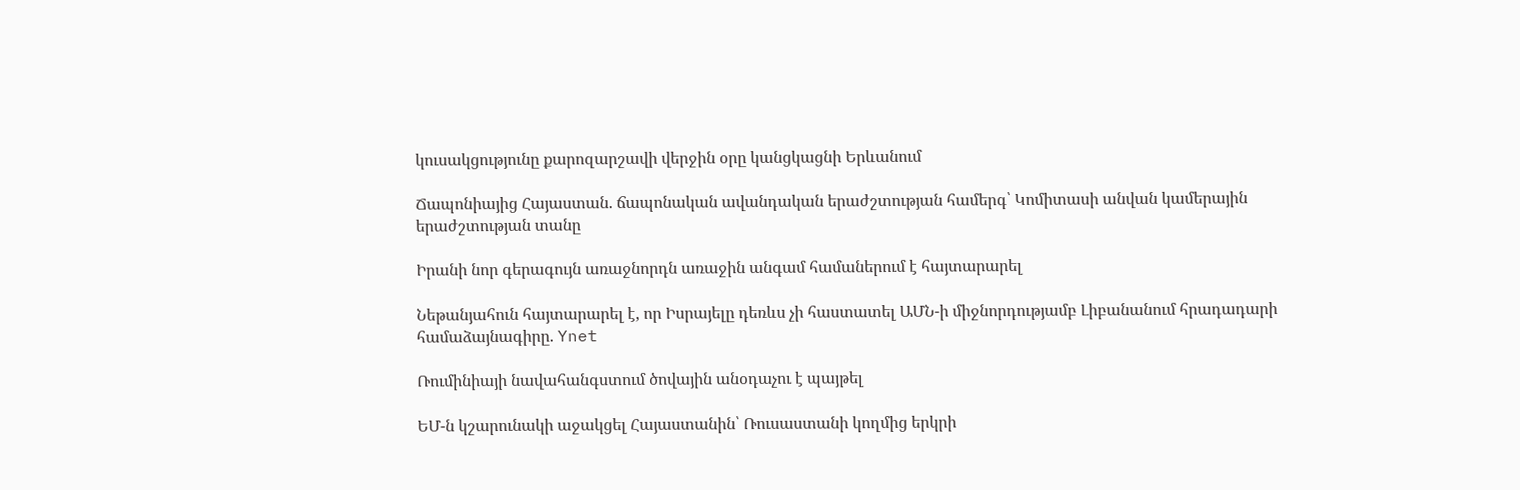կուսակցությունը քարոզարշավի վերջին օրը կանցկացնի Երևանում

Ճապոնիայից Հայաստան. ճապոնական ավանդական երաժշտության համերգ՝ Կոմիտասի անվան կամերային երաժշտության տանը

Իրանի նոր գերագույն առաջնորդն առաջին անգամ համաներում է հայտարարել

Նեթանյահուն հայտարարել է, որ Իսրայելը դեռևս չի հաստատել ԱՄՆ-ի միջնորդությամբ Լիբանանում հրադադարի համաձայնագիրը. Ynet

Ռումինիայի նավահանգստում ծովային անօդաչու է պայթել

ԵՄ-ն կշարունակի աջակցել Հայաստանին՝ Ռուսաստանի կողմից երկրի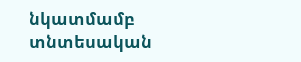նկատմամբ տնտեսական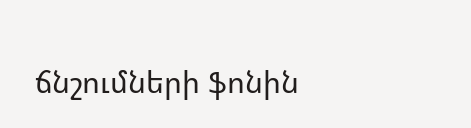ճնշումների ֆոնին